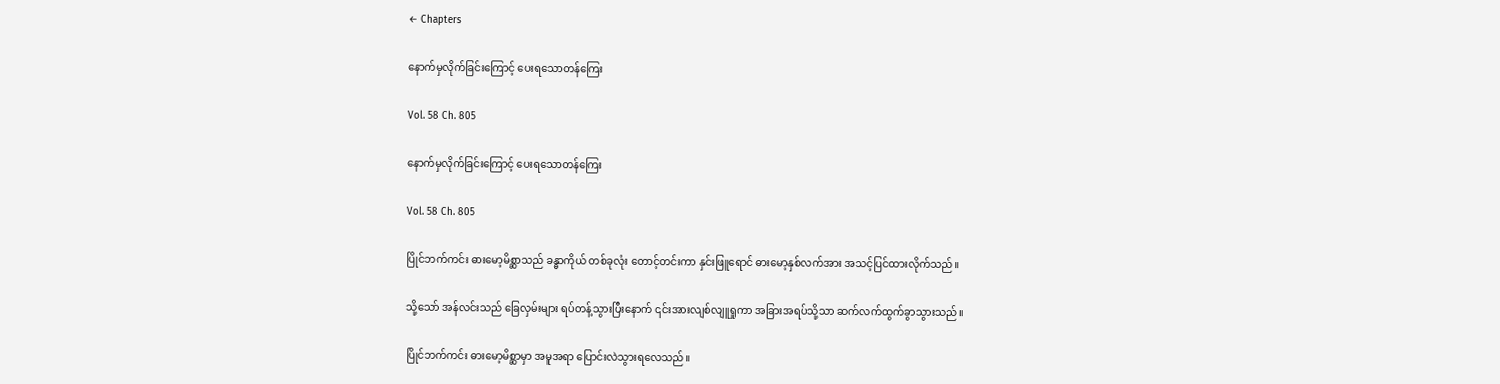← Chapters

နောက်မှလိုက်ခြင်းကြောင့် ပေးရသောတန်ကြေး

Vol. 58 Ch. 805

နောက်မှလိုက်ခြင်းကြောင့် ပေးရသောတန်ကြေး

Vol. 58 Ch. 805

ပြိုင်ဘက်ကင်း ဓားမော့မိစ္ဆာသည် ခန္ဓာကိုယ် တစ်ခုလုံး တောင့်တင်းကာ နှင်းဖြူရောင် ဓားမော့နှစ်လက်အား အသင့်ပြင်ထားလိုက်သည်။

သို့သော် အန်လင်းသည် ခြေလှမ်းများ ရပ်တန့်သွားပြီးနောက် ၎င်းအားလျစ်လျူရှုကာ အခြားအရပ်သို့သာ ဆက်လက်ထွက်ခွာသွားသည်။

ပြိုင်ဘက်ကင်း ဓားမော့မိစ္ဆာမှာ အမူအရာ ပြောင်းလဲသွားရလေသည်။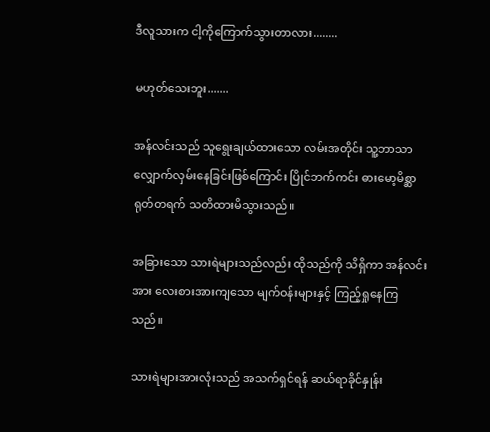ဒီလူသားက ငါ့ကိုကြောက်သွားတာလား........

မဟုတ်သေးဘူး.......

အန်လင်းသည် သူရွေးချယ်ထားသော လမ်းအတိုင်း သူ့ဘာသာ လျှောက်လှမ်းနေခြင်းဖြစ်ကြောင်း ပြိုင်ဘက်ကင်း ဓားမော့မိစ္ဆာ ရုတ်တရက် သတိထားမိသွားသည်။

အခြားသော သားရဲများသည်လည်း ထိုသည်ကို သိရှိကာ အန်လင်းအား လေးစားအားကျသော မျက်ဝန်းများနှင့် ကြည့်ရှုနေကြသည်။

သားရဲများအားလုံးသည် အသက်ရှင်ရန် ဆယ်ရာခိုင်နှုန်း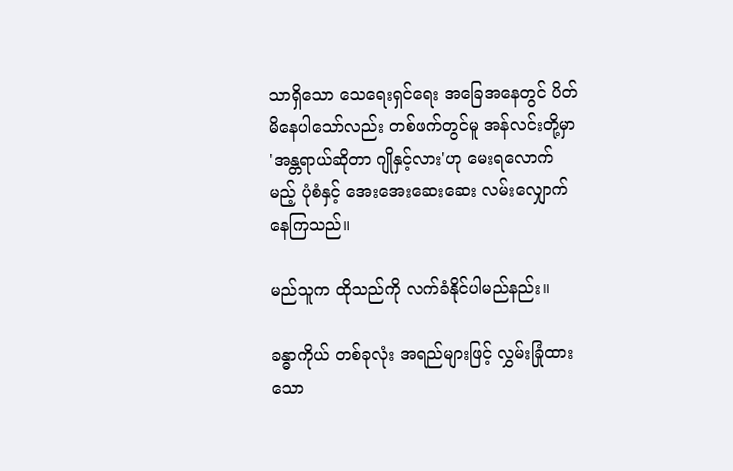သာရှိသော သေရေးရှင်ရေး အခြေအနေတွင် ပိတ်မိနေပါသော်လည်း တစ်ဖက်တွင်မူ အန်လင်းတို့မှာ 'အန္တရာယ်ဆိုတာ ဂျိုနှင့်လား'ဟု မေးရလောက်မည့် ပုံစံနှင့် အေးအေးဆေးဆေး လမ်းလျှောက်နေကြသည်။

မည်သူက ထိုသည်ကို လက်ခံနိုင်ပါမည်နည်း။

ခန္ဓာကိုယ် တစ်ခုလုံး အရည်များဖြင့် လွှမ်းခြုံထားသော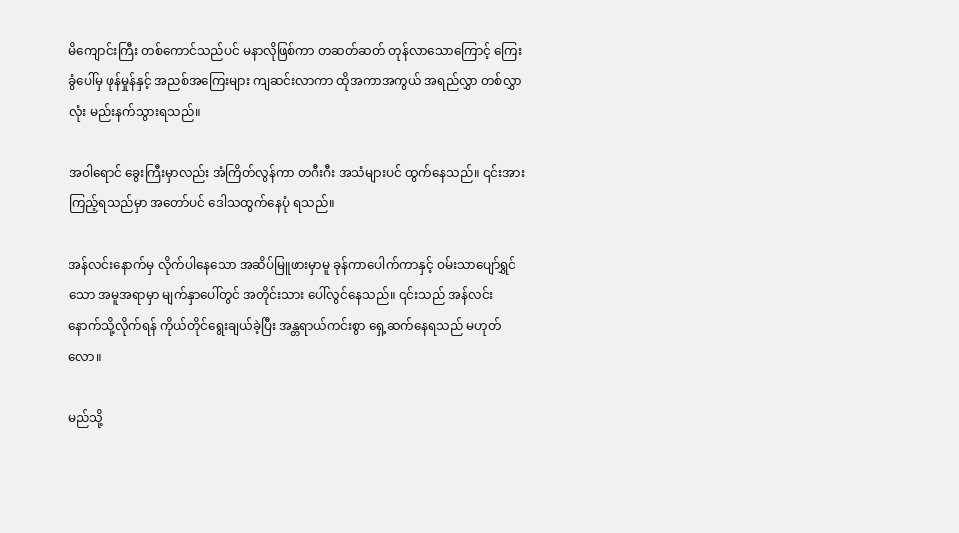မိကျောင်းကြီး တစ်ကောင်သည်ပင် မနာလိုဖြစ်ကာ တဆတ်ဆတ် တုန်လာသောကြောင့် ကြေးခွံပေါ်မှ ဖုန်မှုန်နှင့် အညစ်အကြေးများ ကျဆင်းလာကာ ထိုအကာအကွယ် အရည်လွှာ တစ်လွှာလုံး မည်းနက်သွားရသည်။

အဝါရောင် ခွေးကြီးမှာလည်း အံကြိတ်လွန်ကာ တဂီးဂီး အသံများပင် ထွက်နေသည်။ ၎င်းအား ကြည့်ရသည်မှာ အတော်ပင် ဒေါသထွက်နေပုံ ရသည်။

အန်လင်းနောက်မှ လိုက်ပါနေသော အဆိပ်မြူဖားမှာမူ ခုန်ကာပေါက်ကာနှင့် ဝမ်းသာပျော်ရွှင်သော အမူအရာမှာ မျက်နှာပေါ်တွင် အတိုင်းသား ပေါ်လွင်နေသည်။ ၎င်းသည် အန်လင်းနောက်သို့လိုက်ရန် ကိုယ်တိုင်ရွေးချယ်ခဲ့ပြီး အန္တရာယ်ကင်းစွာ ရှေ့ဆက်နေရသည် မဟုတ်လော။

မည်သို့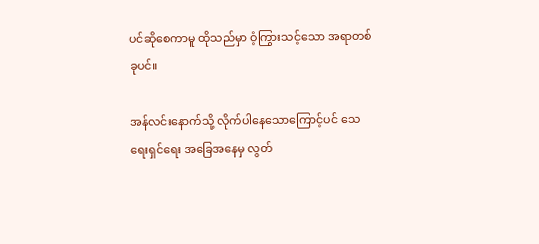ပင်ဆိုစေကာမူ ထိုသည်မှာ ဝံ့ကြွားသင့်သော အရာတစ်ခုပင်။

အန်လင်းနောက်သို့ လိုက်ပါနေသောကြောင့်ပင် သေရေးရှင်ရေး အခြေအနေမှ လွတ်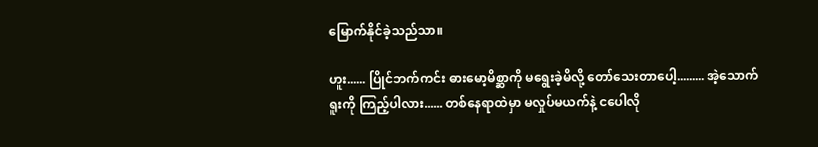မြောက်နိုင်ခဲ့သည်သာ။

ဟူး...... ပြိုင်ဘက်ကင်း ဓားမော့မိစ္ဆာကို မရွေးခဲ့မိလို့ တော်သေးတာပေါ့......... အဲ့သောက်ရူးကို ကြည့်ပါလား...... တစ်နေရာထဲမှာ မလှုပ်မယက်နဲ့ ငပေါလို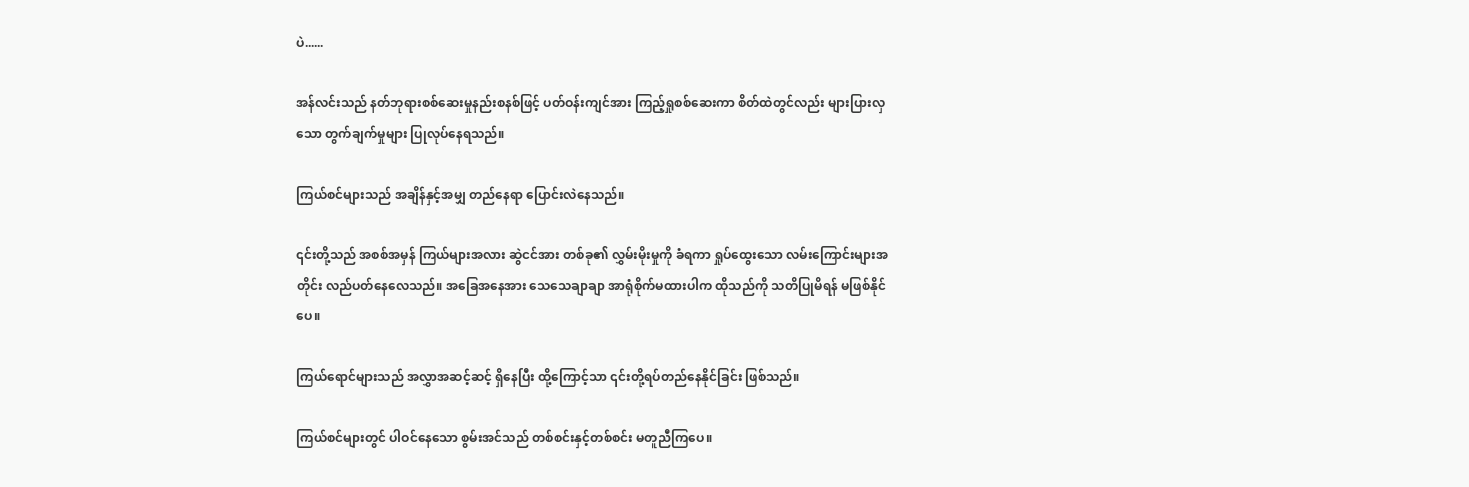ပဲ......

အန်လင်းသည် နတ်ဘုရားစစ်ဆေးမှုနည်းစနစ်ဖြင့် ပတ်ဝန်းကျင်အား ကြည့်ရှုစစ်ဆေးကာ စိတ်ထဲတွင်လည်း များပြားလှသော တွက်ချက်မှုများ ပြုလုပ်နေရသည်။

ကြယ်စင်များသည် အချိန်နှင့်အမျှ တည်နေရာ ပြောင်းလဲနေသည်။

၎င်းတို့သည် အစစ်အမှန် ကြယ်များအလား ဆွဲငင်အား တစ်ခု၏ လွှမ်းမိုးမှုကို ခံရကာ ရှုပ်ထွေးသော လမ်းကြောင်းများအတိုင်း လည်ပတ်နေလေသည်။ အခြေအနေအား သေသေချာချာ အာရုံစိုက်မထားပါက ထိုသည်ကို သတိပြုမိရန် မဖြစ်နိုင်ပေ။

ကြယ်ရောင်များသည် အလွှာအဆင့်ဆင့် ရှိနေပြီး ထို့ကြောင့်သာ ၎င်းတို့ရပ်တည်နေနိုင်ခြင်း ဖြစ်သည်။

ကြယ်စင်များတွင် ပါဝင်နေသော စွမ်းအင်သည် တစ်စင်းနှင့်တစ်စင်း မတူညီကြပေ။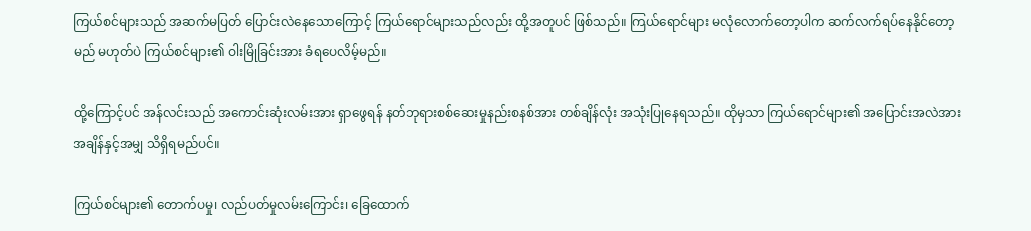ကြယ်စင်များသည် အဆက်မပြတ် ပြောင်းလဲနေသောကြောင့် ကြယ်ရောင်များသည်လည်း ထို့အတူပင် ဖြစ်သည်။ ကြယ်ရောင်များ မလုံလောက်တော့ပါက ဆက်လက်ရပ်နေနိုင်တော့မည် မဟုတ်ပဲ ကြယ်စင်များ၏ ဝါးမြိုခြင်းအား ခံရပေလိမ့်မည်။

ထို့ကြောင့်ပင် အန်လင်းသည် အကောင်းဆုံးလမ်းအား ရှာဖွေရန် နတ်ဘုရားစစ်ဆေးမှုနည်းစနစ်အား တစ်ချိန်လုံး အသုံးပြုနေရသည်။ ထိုမှသာ ကြယ်ရောင်များ၏ အပြောင်းအလဲအား အချိန်နှင့်အမျှ သိရှိရမည်ပင်။

ကြယ်စင်များ၏ တောက်ပမှု၊ လည်ပတ်မှုလမ်းကြောင်း၊ ခြေထောက်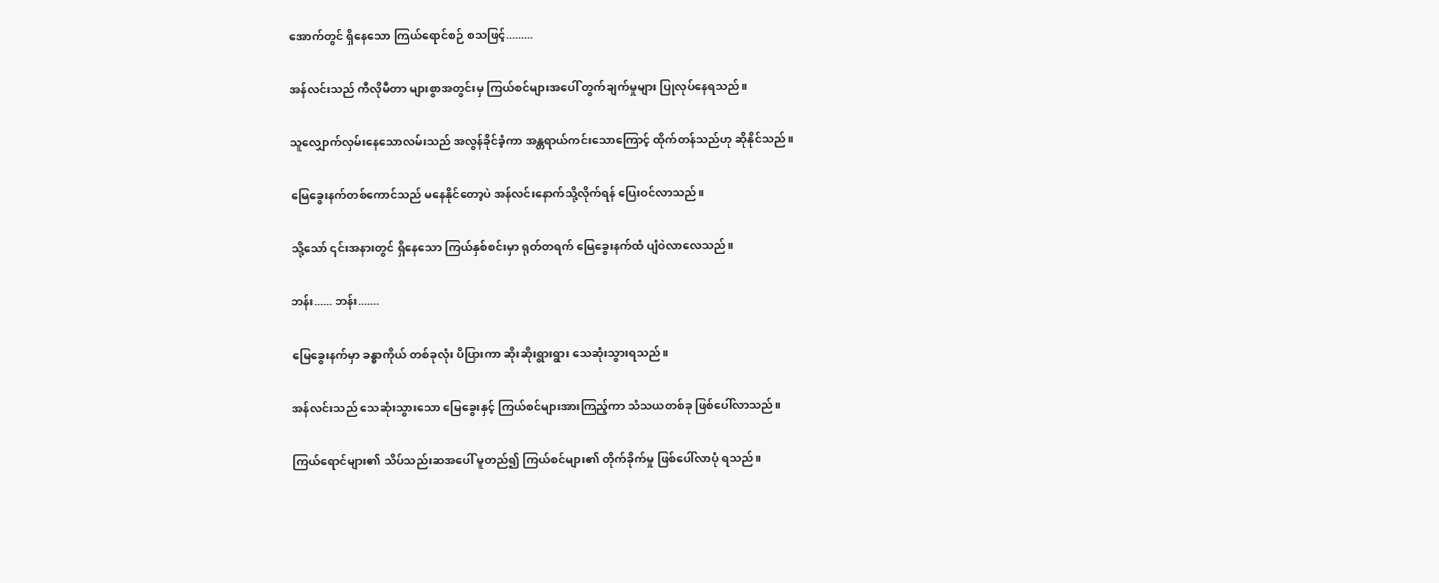အောက်တွင် ရှိနေသော ကြယ်ရောင်စဉ် စသဖြင့်.........

အန်လင်းသည် ကီလိုမီတာ များစွာအတွင်းမှ ကြယ်စင်များအပေါ် တွက်ချက်မှုများ ပြုလုပ်နေရသည်။

သူလျှောက်လှမ်းနေသောလမ်းသည် အလွန်ခိုင်ခံ့ကာ အန္တရာယ်ကင်းသောကြောင့် ထိုက်တန်သည်ဟု ဆိုနိုင်သည်။

မြေခွေးနက်တစ်ကောင်သည် မနေနိုင်တော့ပဲ အန်လင်းနောက်သို့လိုက်ရန် ပြေးဝင်လာသည်။

သို့သော် ၎င်းအနားတွင် ရှိနေသော ကြယ်နှစ်စင်းမှာ ရုတ်တရက် မြေခွေးနက်ထံ ပျံဝဲလာလေသည်။

ဘန်း...... ဘန်း.......

မြေခွေးနက်မှာ ခန္ဓာကိုယ် တစ်ခုလုံး ပိပြားကာ ဆိုးဆိုးရွားရွား သေဆုံးသွားရသည်။

အန်လင်းသည် သေဆုံးသွားသော မြေခွေးနှင့် ကြယ်စင်များအားကြည့်ကာ သံသယတစ်ခု ဖြစ်ပေါ်လာသည်။

ကြယ်ရောင်များ၏ သိပ်သည်းဆအပေါ် မူတည်၍ ကြယ်စင်များ၏ တိုက်ခိုက်မှု ဖြစ်ပေါ်လာပုံ ရသည်။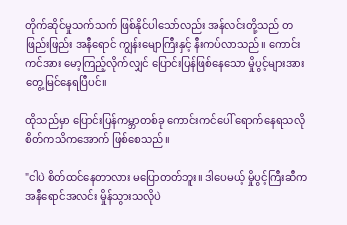တိုက်ဆိုင်မှုသက်သက် ဖြစ်နိုင်ပါသော်လည်း အန်လင်းတို့သည် တဖြည်းဖြည်း အနီရောင် ကျွန်းမျောကြီးနှင့် နီးကပ်လာသည်။ ကောင်းကင်အား မော့ကြည့်လိုက်လျှင် ပြောင်းပြန်ဖြစ်နေသော မှိုပွင့်များအား တွေ့မြင်နေရပြီပင်။

ထိုသည်မှာ ပြောင်းပြန်ကမ္ဘာတစ်ခု ကောင်းကင်ပေါ် ရောက်နေရသလို စိတ်ကသိကအောက် ဖြစ်စေသည်။

"ငါပဲ စိတ်ထင်နေတာလား မပြောတတ်ဘူး။ ဒါပေမယ့် မှိုပွင့်ကြီးဆီက အနီရောင်အလင်း မှိုန်သွားသလိုပဲ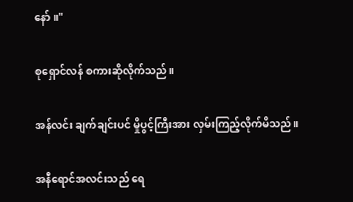နော်။"

စုရှောင်လန် စကားဆိုလိုက်သည်။

အန်လင်း ချက်ချင်းပင် မှိုပွင့်ကြီးအား လှမ်းကြည့်လိုက်မိသည်။

အနီရောင်အလင်းသည် ရေ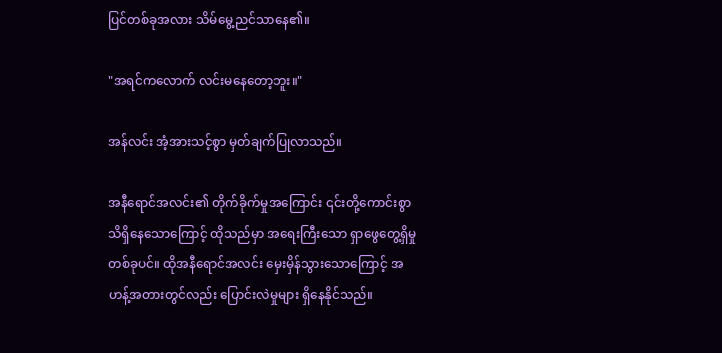ပြင်တစ်ခုအလား သိမ်မွေ့ညင်သာနေ၏။

"အရင်ကလောက် လင်းမနေတော့ဘူး။"

အန်လင်း အံ့အားသင့်စွာ မှတ်ချက်ပြုလာသည်။

အနီရောင်အလင်း၏ တိုက်ခိုက်မှုအကြောင်း ၎င်းတို့ကောင်းစွာ သိရှိနေသောကြောင့် ထိုသည်မှာ အရေးကြီးသော ရှာဖွေတွေ့ရှိမှုတစ်ခုပင်။ ထိုအနီရောင်အလင်း မှေးမှိန်သွားသောကြောင့် အဟန့်အတားတွင်လည်း ပြောင်းလဲမှုများ ရှိနေနိုင်သည်။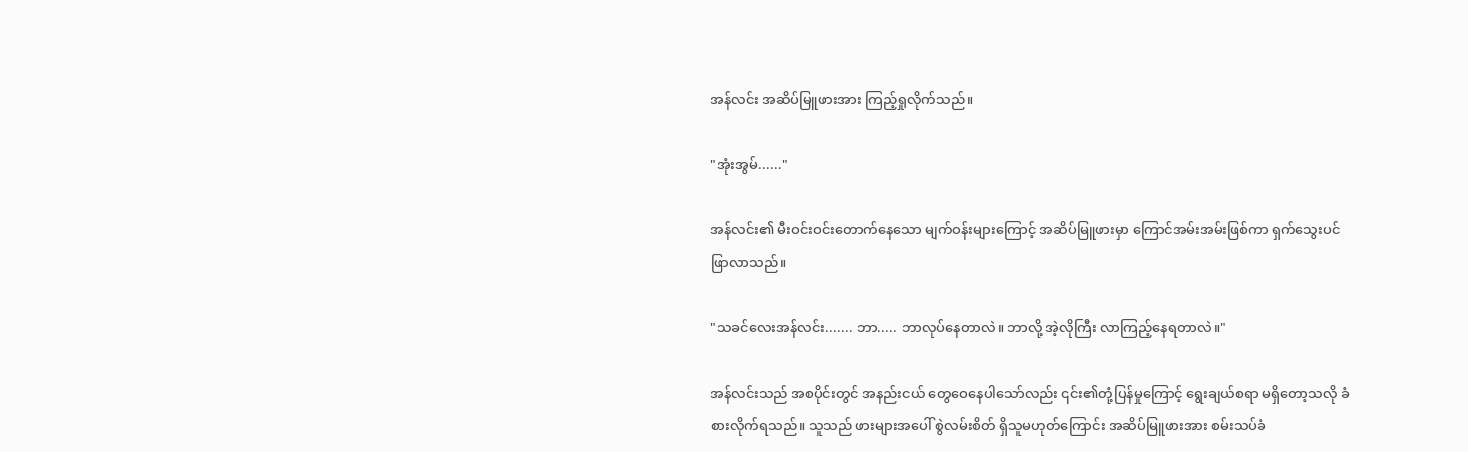အန်လင်း အဆိပ်မြူဖားအား ကြည့်ရှုလိုက်သည်။

"အုံးအွမ်......"

အန်လင်း၏ မီးဝင်းဝင်းတောက်နေသော မျက်ဝန်းများကြောင့် အဆိပ်မြူဖားမှာ ကြောင်အမ်းအမ်းဖြစ်ကာ ရှက်သွေးပင် ဖြာလာသည်။

"သခင်လေးအန်လင်း....... ဘာ..... ဘာလုပ်နေတာလဲ။ ဘာလို့ အဲ့လိုကြီး လာကြည့်နေရတာလဲ။"

အန်လင်းသည် အစပိုင်းတွင် အနည်းငယ် တွေဝေနေပါသော်လည်း ၎င်း၏တုံ့ပြန်မှုကြောင့် ရွေးချယ်စရာ မရှိတော့သလို ခံစားလိုက်ရသည်။ သူသည် ဖားများအပေါ် စွဲလမ်းစိတ် ရှိသူမဟုတ်ကြောင်း အဆိပ်မြူဖားအား စမ်းသပ်ခံ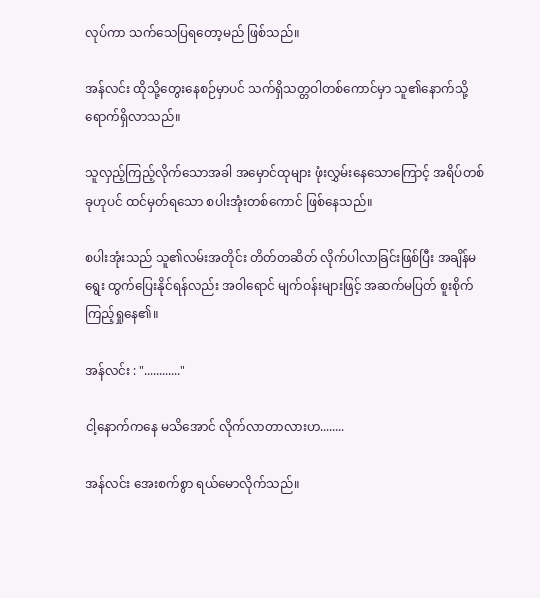လုပ်ကာ သက်သေပြရတော့မည် ဖြစ်သည်။

အန်လင်း ထိုသို့တွေးနေစဉ်မှာပင် သက်ရှိသတ္တဝါတစ်ကောင်မှာ သူ၏နောက်သို့ ရောက်ရှိလာသည်။

သူလှည့်ကြည့်လိုက်သောအခါ အမှောင်ထုများ ဖုံးလွှမ်းနေသောကြောင့် အရိပ်တစ်ခုဟုပင် ထင်မှတ်ရသော စပါးအုံးတစ်ကောင် ဖြစ်နေသည်။

စပါးအုံးသည် သူ၏လမ်းအတိုင်း တိတ်တဆိတ် လိုက်ပါလာခြင်းဖြစ်ပြီး အချိန်မရွေး ထွက်ပြေးနိုင်ရန်လည်း အဝါရောင် မျက်ဝန်းများဖြင့် အဆက်မပြတ် စူးစိုက်ကြည့်ရှုနေ၏။

အန်လင်း : "............"

ငါ့နောက်ကနေ မသိအောင် လိုက်လာတာလားဟ........

အန်လင်း အေးစက်စွာ ရယ်မောလိုက်သည်။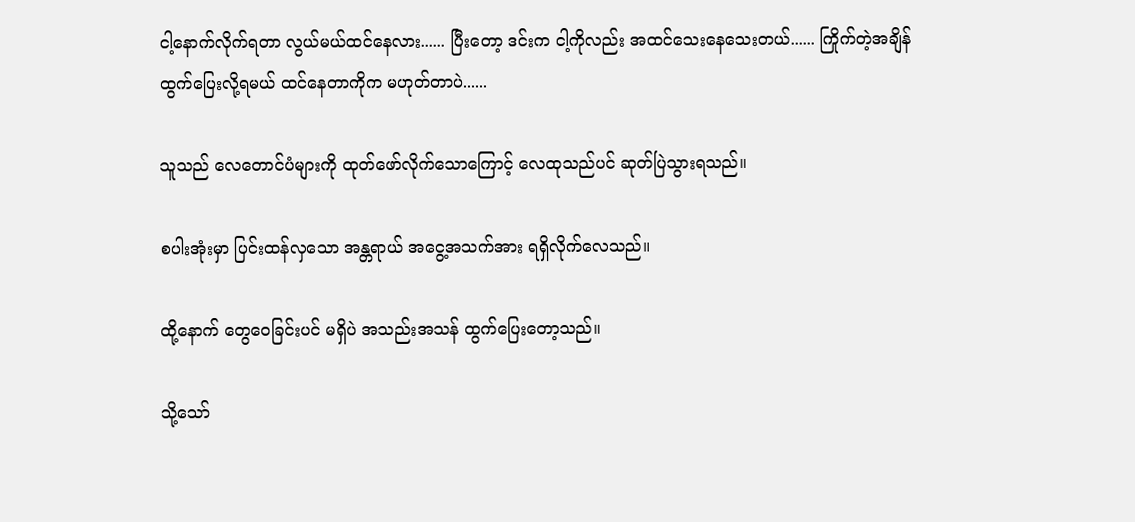ငါ့နောက်လိုက်ရတာ လွယ်မယ်ထင်နေလား...... ပြီးတော့ ဒင်းက ငါ့ကိုလည်း အထင်သေးနေသေးတယ်...... ကြိုက်တဲ့အချိန် ထွက်ပြေးလို့ရမယ် ထင်နေတာကိုက မဟုတ်တာပဲ......

သူသည် လေတောင်ပံများကို ထုတ်ဖော်လိုက်သောကြောင့် လေထုသည်ပင် ဆုတ်ပြဲသွားရသည်။

စပါးအုံးမှာ ပြင်းထန်လှသော အန္တရာယ် အငွေ့အသက်အား ရရှိလိုက်လေသည်။

ထို့နောက် တွေဝေခြင်းပင် မရှိပဲ အသည်းအသန် ထွက်ပြေးတော့သည်။

သို့သော်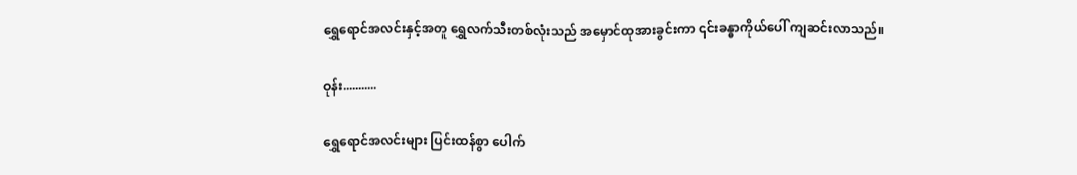ရွှေရောင်အလင်းနှင့်အတူ ရွှေလက်သီးတစ်လုံးသည် အမှောင်ထုအားခွင်းကာ ၎င်းခန္ဓာကိုယ်ပေါ် ကျဆင်းလာသည်။

ဝုန်း...........

ရွှေရောင်အလင်းများ ပြင်းထန်စွာ ပေါက်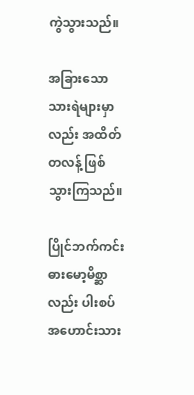ကွဲသွားသည်။

အခြားသော သားရဲများမှာလည်း အထိတ်တလန့် ဖြစ်သွားကြသည်။

ပြိုင်ဘက်ကင်း ဓားမော့မိစ္ဆာလည်း ပါးစပ်အဟောင်းသား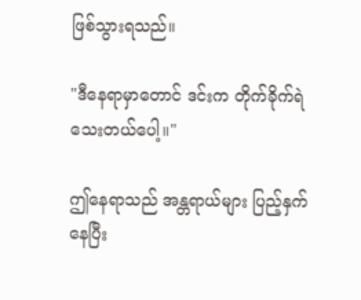ဖြစ်သွားရသည်။

"ဒီနေရာမှာတောင် ဒင်းက တိုက်ခိုက်ရဲသေးတယ်ပေါ့။"

ဤနေရာသည် အန္တရာယ်များ ပြည့်နှက်နေပြီး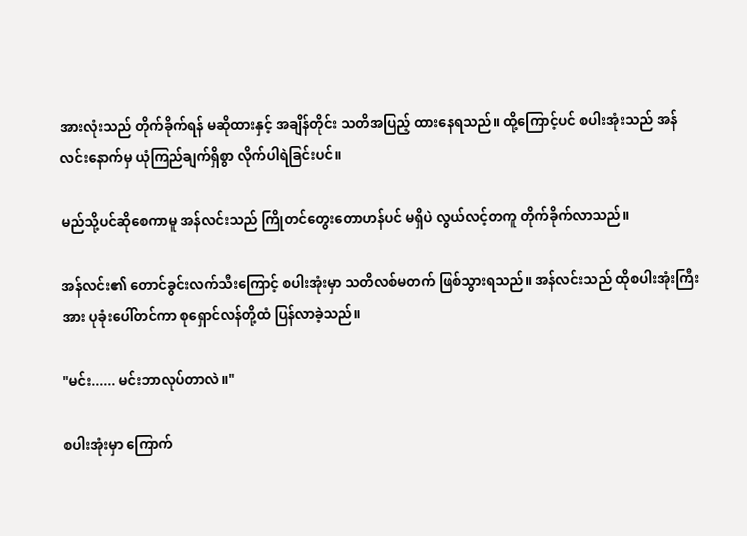အားလုံးသည် တိုက်ခိုက်ရန် မဆိုထားနှင့် အချိန်တိုင်း သတိအပြည့် ထားနေရသည်။ ထို့ကြောင့်ပင် စပါးအုံးသည် အန်လင်းနောက်မှ ယုံကြည်ချက်ရှိစွာ လိုက်ပါရဲခြင်းပင်။

မည်သို့ပင်ဆိုစေကာမူ အန်လင်းသည် ကြိုတင်တွေးတောဟန်ပင် မရှိပဲ လွယ်လင့်တကူ တိုက်ခိုက်လာသည်။

အန်လင်း၏ တောင်ခွင်းလက်သီးကြောင့် စပါးအုံးမှာ သတိလစ်မတက် ဖြစ်သွားရသည်။ အန်လင်းသည် ထိုစပါးအုံးကြီးအား ပုခုံးပေါ်တင်ကာ စုရှောင်လန်တို့ထံ ပြန်လာခဲ့သည်။

"မင်း...... မင်းဘာလုပ်တာလဲ။"

စပါးအုံးမှာ ကြောက်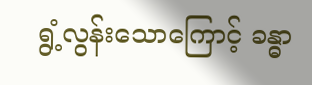ရွံ့လွန်းသောကြောင့် ခန္ဓာ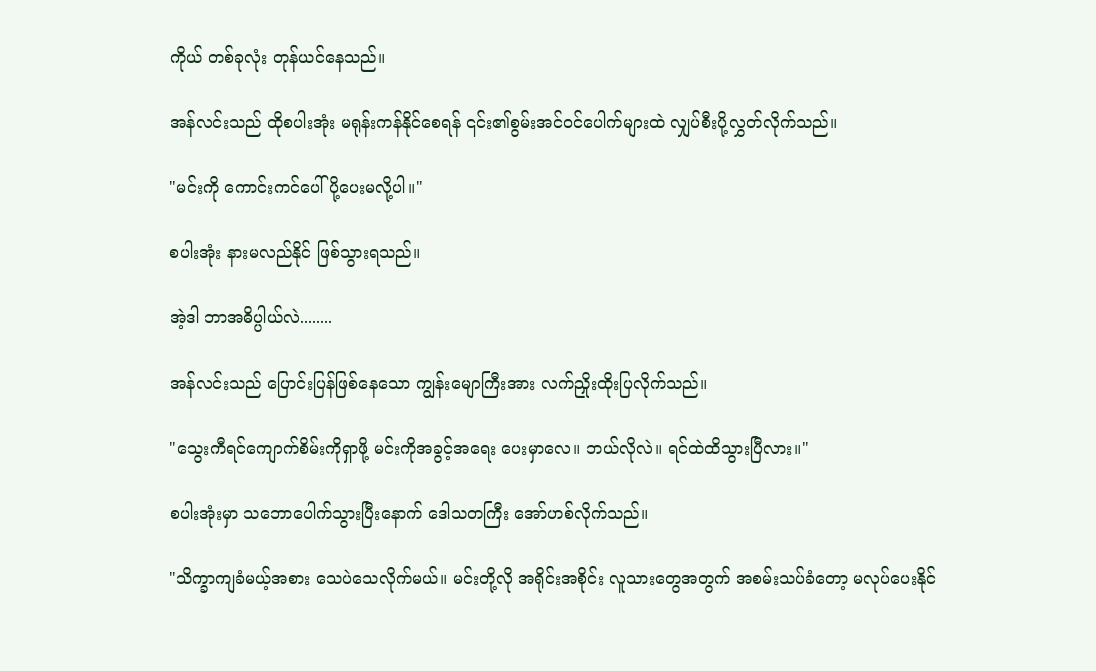ကိုယ် တစ်ခုလုံး တုန်ယင်နေသည်။

အန်လင်းသည် ထိုစပါးအုံး မရုန်းကန်နိုင်စေရန် ၎င်း၏စွမ်းအင်ဝင်ပေါက်များထဲ လျှပ်စီးပို့လွှတ်လိုက်သည်။

"မင်းကို ကောင်းကင်ပေါ် ပို့ပေးမလို့ပါ။"

စပါးအုံး နားမလည်နိုင် ဖြစ်သွားရသည်။

အဲ့ဒါ ဘာအဓိပ္ပါယ်လဲ........

အန်လင်းသည် ပြောင်းပြန်ဖြစ်နေသော ကျွန်းမျောကြီးအား လက်ညှိုးထိုးပြလိုက်သည်။

"သွေးကီရင်ကျောက်စိမ်းကိုရှာဖို့ မင်းကိုအခွင့်အရေး ပေးမှာလေ။ ဘယ်လိုလဲ။ ရင်ထဲထိသွားပြီလား။"

စပါးအုံးမှာ သဘောပေါက်သွားပြီးနောက် ဒေါသတကြီး အော်ဟစ်လိုက်သည်။

"သိက္ခာကျခံမယ့်အစား သေပဲသေလိုက်မယ်။ မင်းတို့လို အရိုင်းအစိုင်း လူသားတွေအတွက် အစမ်းသပ်ခံတော့ မလုပ်ပေးနိုင်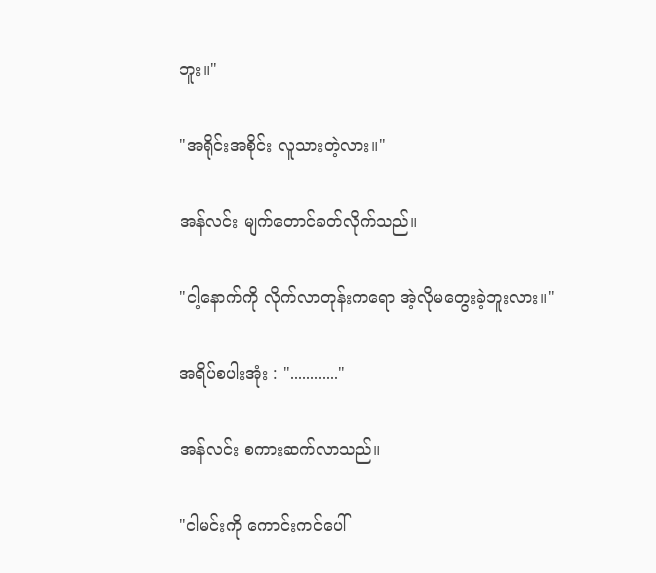ဘူး။"

"အရိုင်းအစိုင်း လူသားတဲ့လား။"

အန်လင်း မျက်တောင်ခတ်လိုက်သည်။

"ငါ့နောက်ကို လိုက်လာတုန်းကရော အဲ့လိုမတွေးခဲ့ဘူးလား။"

အရိပ်စပါးအုံး : "............"

အန်လင်း စကားဆက်လာသည်။

"ငါမင်းကို ကောင်းကင်ပေါ်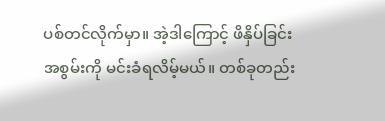ပစ်တင်လိုက်မှာ။ အဲ့ဒါကြောင့် ဖိနှိပ်ခြင်းအစွမ်းကို မင်းခံရလိမ့်မယ်။ တစ်ခုတည်း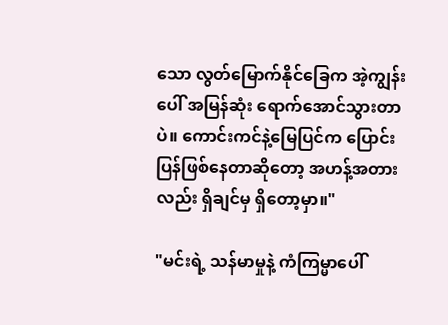သော လွတ်မြောက်နိုင်ခြေက အဲ့ကျွန်းပေါ် အမြန်ဆုံး ရောက်အောင်သွားတာပဲ။ ကောင်းကင်နဲ့မြေပြင်က ပြောင်းပြန်ဖြစ်နေတာဆိုတော့ အဟန့်အတားလည်း ရှိချင်မှ ရှိတော့မှာ။"

"မင်းရဲ့ သန်မာမှုနဲ့ ကံကြမ္မာပေါ်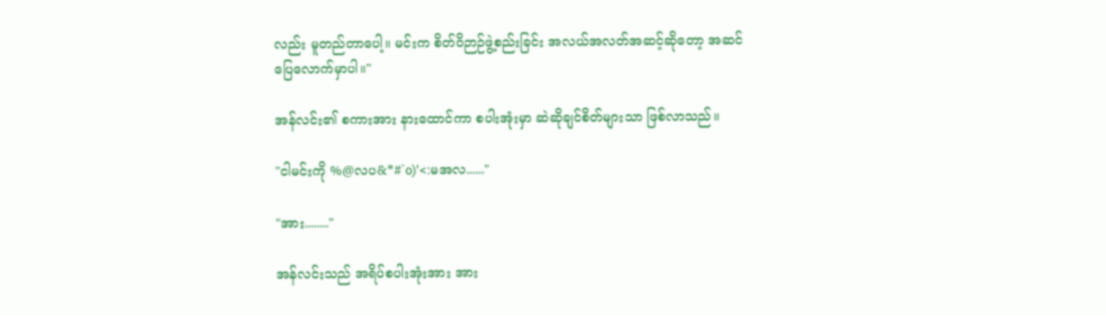လည်း မူတည်တာပေါ့။ မင်းက စိတ်ဝိဉာဉ်ဖွဲ့စည်းခြင်း အလယ်အလတ်အဆင့်ဆိုတော့ အဆင်ပြေလောက်မှာပါ။"

အန်လင်း၏ စကားအား နားထောင်ကာ စပါးအုံးမှာ ဆဲဆိုချင်စိတ်များသာ ဖြစ်လာသည်။

"ငါမင်းကို %@လပ&*#`o)'<:မအလ......"

"အား........"

အန်လင်းသည် အရိပ်စပါးအုံးအား အား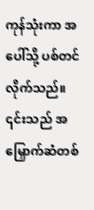ကုန်သုံးကာ အပေါ်သို့ ပစ်တင်လိုက်သည်။ ၎င်းသည် အမြှောက်ဆံတစ်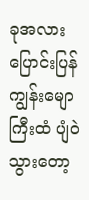ခုအလား ပြောင်းပြန်ကျွန်းမျောကြီးထံ ပျံဝဲသွားတော့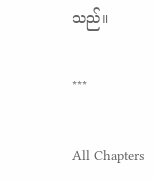သည်။

***

All Chapters